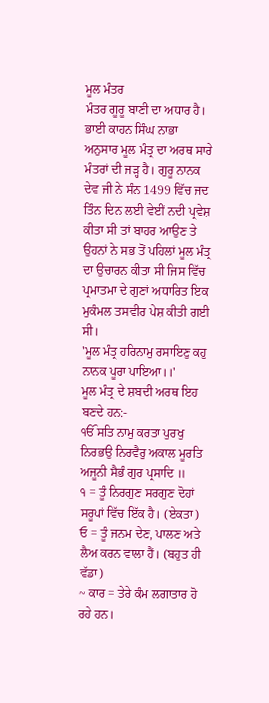ਮੂਲ ਮੰਤਰ
ਮੰਤਰ ਗੂਰੂ ਬਾਣੀ ਦਾ ਅਧਾਰ ਹੈ। ਭਾਈ ਕਾਹਨ ਸਿੰਘ ਨਾਭਾ ਅਨੁਸਾਰ ਮੂਲ ਮੰਤ੍ਰ ਦਾ ਅਰਥ ਸਾਰੇ ਮੰਤਰਾਂ ਦੀ ਜੜ੍ਹ ਹੈ। ਗੁਰੂ ਨਾਨਕ ਦੇਵ ਜੀ ਨੇ ਸੰਨ 1499 ਵਿੱਚ ਜਦ ਤਿੰਨ ਦਿਨ ਲਈ ਵੇਈਂ ਨਦੀ ਪ੍ਰਵੇਸ਼ ਕੀਤਾ ਸੀ ਤਾਂ ਬਾਹਰ ਆਉਣ ਤੇ ਉਹਨਾਂ ਨੇ ਸਭ ਤੋਂ ਪਹਿਲਾਂ ਮੂਲ ਮੰਤ੍ਰ ਦਾ ਉਚਾਰਨ ਕੀਤਾ ਸੀ ਜਿਸ ਵਿੱਚ ਪ੍ਰਮਾਤਮਾ ਦੇ ਗੁਣਾਂ ਅਧਾਰਿਤ ਇਕ ਮੁਕੰਮਲ ਤਸਵੀਰ ਪੇਸ਼ ਕੀਤੀ ਗਈ ਸੀ।
'ਮੂਲ ਮੰਤ੍ਰ ਹਰਿਨਾਮੁ ਰਸਾਇਣੁ ਕਹੁ ਨਾਨਕ ਪੂਰਾ ਪਾਇਆ।।'
ਮੂਲ ਮੰਤ੍ਰ ਦੇ ਸ਼ਬਦੀ ਅਰਥ ਇਹ ਬਣਦੇ ਹਨ:-
ੴ ਸਤਿ ਨਾਮੁ ਕਰਤਾ ਪੁਰਖੁ ਨਿਰਭਉ ਨਿਰਵੈਰੁ ਅਕਾਲ ਮੂਰਤਿ ਅਜੂਨੀ ਸੈਭੰ ਗੁਰ ਪ੍ਰਸਾਦਿ ॥
੧ = ਤੂੰ ਨਿਰਗੁਣ ਸਰਗੁਣ ਦੋਹਾਂ ਸਰੂਪਾਂ ਵਿੱਚ ਇੱਕ ਹੈ। (ਏਕਤਾ)
ਓ = ਤੂੰ ਜਨਮ ਦੇਣ, ਪਾਲਣ ਅਤੇ ਲੈਅ ਕਰਨ ਵਾਲਾ ਹੈਂ। (ਬਹੁਤ ਹੀ ਵੱਡਾ)
~ ਕਾਰ = ਤੇਰੇ ਕੰਮ ਲਗਾਤਾਰ ਹੋ ਰਹੇ ਹਨ।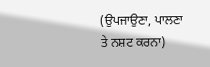(ਉਪਜਾਉਣਾ, ਪਾਲਣਾ ਤੇ ਨਸ਼ਟ ਕਰਨਾ)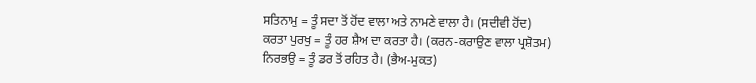ਸਤਿਨਾਮੁ = ਤੂੰ ਸਦਾ ਤੋਂ ਹੋਂਦ ਵਾਲਾ ਅਤੇ ਨਾਮਣੇ ਵਾਲਾ ਹੈ। (ਸਦੀਵੀ ਹੋਂਦ)
ਕਰਤਾ ਪੁਰਖੁ = ਤੂੰ ਹਰ ਸ਼ੈਅ ਦਾ ਕਰਤਾ ਹੈ। (ਕਰਨ-ਕਰਾਉਣ ਵਾਲਾ ਪ੍ਰਸ਼ੋਤਮ)
ਨਿਰਭਉ = ਤੂੰ ਡਰ ਤੋਂ ਰਹਿਤ ਹੈ। (ਭੈਅ-ਮੁਕਤ)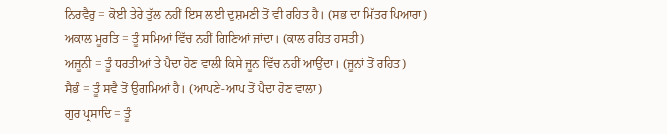ਨਿਰਵੈਰੁ = ਕੋਈ ਤੇਰੇ ਤੁੱਲ ਨਹੀਂ ਇਸ ਲਈ ਦੁਸ਼ਮਣੀ ਤੋਂ ਵੀ ਰਹਿਤ ਹੈ। (ਸਭ ਦਾ ਮਿੱਤਰ ਪਿਆਰਾ)
ਅਕਾਲ ਮੂਰਤਿ = ਤੂੰ ਸਮਿਆਂ ਵਿੱਚ ਨਹੀਂ ਗਿਣਿਆਂ ਜਾਂਦਾ। (ਕਾਲ ਰਹਿਤ ਹਸਤੀ)
ਅਜੂਨੀ = ਤੂੰ ਧਰਤੀਆਂ ਤੇ ਪੈਦਾ ਹੋਣ ਵਾਲੀ ਕਿਸੇ ਜੂਨ ਵਿੱਚ ਨਹੀਂ ਆਉਂਦਾ। (ਜੂਨਾਂ ਤੋਂ ਰਹਿਤ)
ਸੈਭੰ = ਤੂੰ ਸਵੈ ਤੋਂ ਉਗਮਿਆਂ ਹੈ। (ਆਪਣੇ-ਆਪ ਤੋਂ ਪੈਦਾ ਹੋਣ ਵਾਲਾ)
ਗੁਰ ਪ੍ਰਸਾਦਿ = ਤੂੰ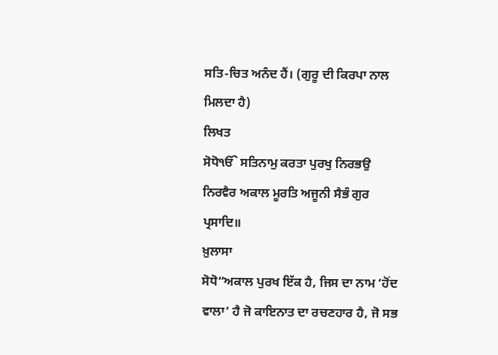ਸਤਿ-ਚਿਤ ਅਨੰਦ ਹੈਂ। (ਗੁਰੂ ਦੀ ਕਿਰਪਾ ਨਾਲ ਮਿਲਦਾ ਹੈ)
ਲਿਖਤ
ਸੋਧੋੴ ਸਤਿਨਾਮੁ ਕਰਤਾ ਪੁਰਖੁ ਨਿਰਭਉ ਨਿਰਵੈਰ ਅਕਾਲ ਮੂਰਤਿ ਅਜੂਨੀ ਸੈਭੰ ਗੁਰ ਪ੍ਰਸਾਦਿ॥
ਖ਼ੁਲਾਸਾ
ਸੋਧੋ“ਅਕਾਲ ਪੁਰਖ ਇੱਕ ਹੈ, ਜਿਸ ਦਾ ਨਾਮ ‘ਹੋਂਦ ਵਾਲਾ’ ਹੈ ਜੋ ਕਾਇਨਾਤ ਦਾ ਰਚਣਹਾਰ ਹੈ, ਜੋ ਸਭ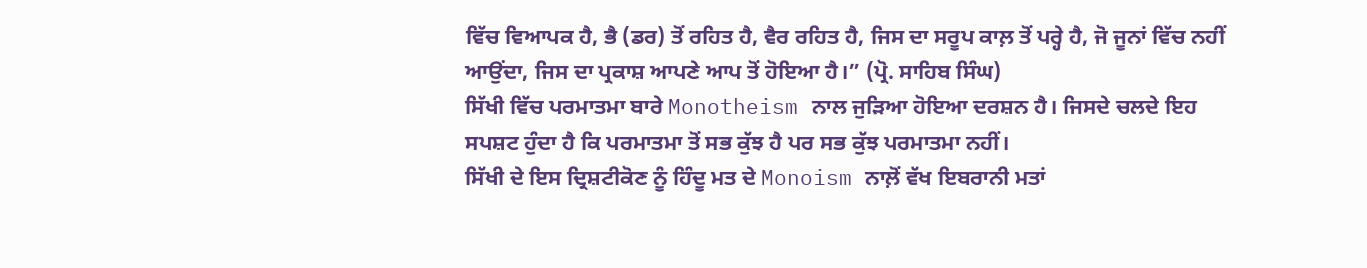ਵਿੱਚ ਵਿਆਪਕ ਹੈ, ਭੈ (ਡਰ) ਤੋਂ ਰਹਿਤ ਹੈ, ਵੈਰ ਰਹਿਤ ਹੈ, ਜਿਸ ਦਾ ਸਰੂਪ ਕਾਲ਼ ਤੋਂ ਪਰ੍ਹੇ ਹੈ, ਜੋ ਜੂਨਾਂ ਵਿੱਚ ਨਹੀਂ ਆਉਂਦਾ, ਜਿਸ ਦਾ ਪ੍ਰਕਾਸ਼ ਆਪਣੇ ਆਪ ਤੋਂ ਹੋਇਆ ਹੈ।” (ਪ੍ਰੋ. ਸਾਹਿਬ ਸਿੰਘ)
ਸਿੱਖੀ ਵਿੱਚ ਪਰਮਾਤਮਾ ਬਾਰੇ Monotheism ਨਾਲ ਜੁੜਿਆ ਹੋਇਆ ਦਰਸ਼ਨ ਹੈ। ਜਿਸਦੇ ਚਲਦੇ ਇਹ ਸਪਸ਼ਟ ਹੁੰਦਾ ਹੈ ਕਿ ਪਰਮਾਤਮਾ ਤੋਂ ਸਭ ਕੁੱਝ ਹੈ ਪਰ ਸਭ ਕੁੱਝ ਪਰਮਾਤਮਾ ਨਹੀਂ।
ਸਿੱਖੀ ਦੇ ਇਸ ਦ੍ਰਿਸ਼ਟੀਕੋਣ ਨੂੰ ਹਿੰਦੂ ਮਤ ਦੇ Monoism ਨਾਲ਼ੋਂ ਵੱਖ ਇਬਰਾਨੀ ਮਤਾਂ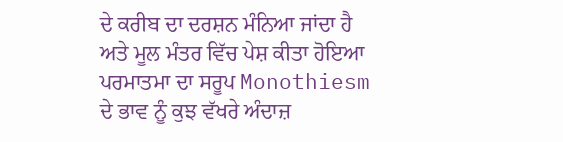ਦੇ ਕਰੀਬ ਦਾ ਦਰਸ਼ਨ ਮੰਨਿਆ ਜਾਂਦਾ ਹੈ ਅਤੇ ਮੂਲ ਮੰਤਰ ਵਿੱਚ ਪੇਸ਼ ਕੀਤਾ ਹੋਇਆ ਪਰਮਾਤਮਾ ਦਾ ਸਰੂਪ Monothiesm ਦੇ ਭਾਵ ਨੂੰ ਕੁਝ ਵੱਖਰੇ ਅੰਦਾਜ਼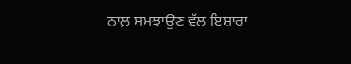ਨਾਲ਼ ਸਮਝਾਉਣ ਵੱਲ ਇਸ਼ਾਰਾ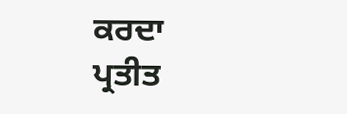ਕਰਦਾ ਪ੍ਰਤੀਤ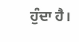ਹੁੰਦਾ ਹੈ।